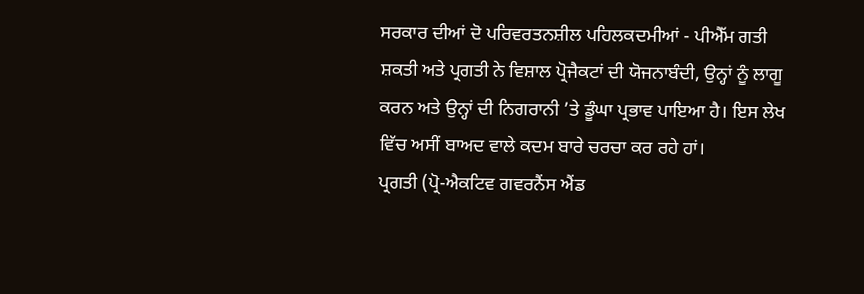ਸਰਕਾਰ ਦੀਆਂ ਦੋ ਪਰਿਵਰਤਨਸ਼ੀਲ ਪਹਿਲਕਦਮੀਆਂ - ਪੀਐੱਮ ਗਤੀ ਸ਼ਕਤੀ ਅਤੇ ਪ੍ਰਗਤੀ ਨੇ ਵਿਸ਼ਾਲ ਪ੍ਰੋਜੈਕਟਾਂ ਦੀ ਯੋਜਨਾਬੰਦੀ, ਉਨ੍ਹਾਂ ਨੂੰ ਲਾਗੂ ਕਰਨ ਅਤੇ ਉਨ੍ਹਾਂ ਦੀ ਨਿਗਰਾਨੀ ’ਤੇ ਡੂੰਘਾ ਪ੍ਰਭਾਵ ਪਾਇਆ ਹੈ। ਇਸ ਲੇਖ ਵਿੱਚ ਅਸੀਂ ਬਾਅਦ ਵਾਲੇ ਕਦਮ ਬਾਰੇ ਚਰਚਾ ਕਰ ਰਹੇ ਹਾਂ।
ਪ੍ਰਗਤੀ (ਪ੍ਰੋ-ਐਕਟਿਵ ਗਵਰਨੈਂਸ ਐਂਡ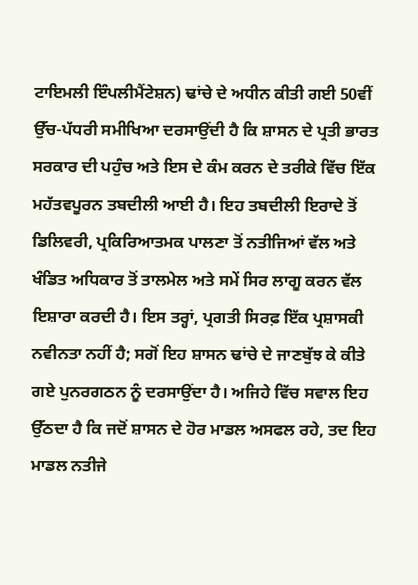ਟਾਇਮਲੀ ਇੰਪਲੀਮੈਂਟੇਸ਼ਨ) ਢਾਂਚੇ ਦੇ ਅਧੀਨ ਕੀਤੀ ਗਈ 50ਵੀਂ ਉੱਚ-ਪੱਧਰੀ ਸਮੀਖਿਆ ਦਰਸਾਉਂਦੀ ਹੈ ਕਿ ਸ਼ਾਸਨ ਦੇ ਪ੍ਰਤੀ ਭਾਰਤ ਸਰਕਾਰ ਦੀ ਪਹੁੰਚ ਅਤੇ ਇਸ ਦੇ ਕੰਮ ਕਰਨ ਦੇ ਤਰੀਕੇ ਵਿੱਚ ਇੱਕ ਮਹੱਤਵਪੂਰਨ ਤਬਦੀਲੀ ਆਈ ਹੈ। ਇਹ ਤਬਦੀਲੀ ਇਰਾਦੇ ਤੋਂ ਡਿਲਿਵਰੀ, ਪ੍ਰਕਿਰਿਆਤਮਕ ਪਾਲਣਾ ਤੋਂ ਨਤੀਜਿਆਂ ਵੱਲ ਅਤੇ ਖੰਡਿਤ ਅਧਿਕਾਰ ਤੋਂ ਤਾਲਮੇਲ ਅਤੇ ਸਮੇਂ ਸਿਰ ਲਾਗੂ ਕਰਨ ਵੱਲ ਇਸ਼ਾਰਾ ਕਰਦੀ ਹੈ। ਇਸ ਤਰ੍ਹਾਂ, ਪ੍ਰਗਤੀ ਸਿਰਫ਼ ਇੱਕ ਪ੍ਰਸ਼ਾਸਕੀ ਨਵੀਨਤਾ ਨਹੀਂ ਹੈ; ਸਗੋਂ ਇਹ ਸ਼ਾਸਨ ਢਾਂਚੇ ਦੇ ਜਾਣਬੁੱਝ ਕੇ ਕੀਤੇ ਗਏ ਪੁਨਰਗਠਨ ਨੂੰ ਦਰਸਾਉਂਦਾ ਹੈ। ਅਜਿਹੇ ਵਿੱਚ ਸਵਾਲ ਇਹ ਉੱਠਦਾ ਹੈ ਕਿ ਜਦੋਂ ਸ਼ਾਸਨ ਦੇ ਹੋਰ ਮਾਡਲ ਅਸਫਲ ਰਹੇ, ਤਦ ਇਹ ਮਾਡਲ ਨਤੀਜੇ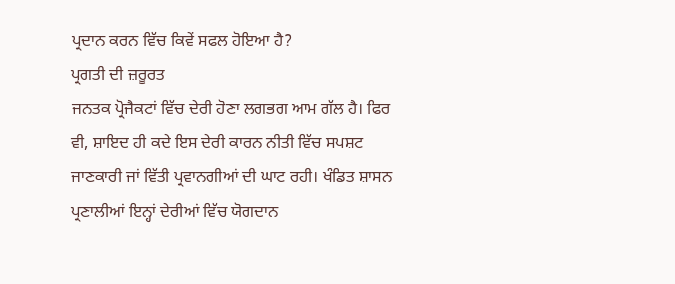ਪ੍ਰਦਾਨ ਕਰਨ ਵਿੱਚ ਕਿਵੇਂ ਸਫਲ ਹੋਇਆ ਹੈ?
ਪ੍ਰਗਤੀ ਦੀ ਜ਼ਰੂਰਤ
ਜਨਤਕ ਪ੍ਰੋਜੈਕਟਾਂ ਵਿੱਚ ਦੇਰੀ ਹੋਣਾ ਲਗਭਗ ਆਮ ਗੱਲ ਹੈ। ਫਿਰ ਵੀ, ਸ਼ਾਇਦ ਹੀ ਕਦੇ ਇਸ ਦੇਰੀ ਕਾਰਨ ਨੀਤੀ ਵਿੱਚ ਸਪਸ਼ਟ ਜਾਣਕਾਰੀ ਜਾਂ ਵਿੱਤੀ ਪ੍ਰਵਾਨਗੀਆਂ ਦੀ ਘਾਟ ਰਹੀ। ਖੰਡਿਤ ਸ਼ਾਸਨ ਪ੍ਰਣਾਲੀਆਂ ਇਨ੍ਹਾਂ ਦੇਰੀਆਂ ਵਿੱਚ ਯੋਗਦਾਨ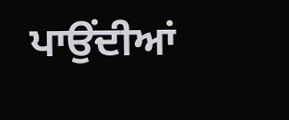ਪਾਉਂਦੀਆਂ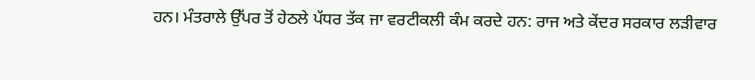ਹਨ। ਮੰਤਰਾਲੇ ਉੱਪਰ ਤੋਂ ਹੇਠਲੇ ਪੱਧਰ ਤੱਕ ਜਾ ਵਰਟੀਕਲੀ ਕੰਮ ਕਰਦੇ ਹਨ: ਰਾਜ ਅਤੇ ਕੇਂਦਰ ਸਰਕਾਰ ਲੜੀਵਾਰ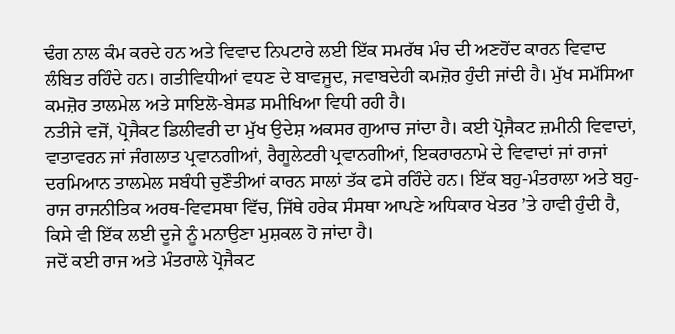ਢੰਗ ਨਾਲ ਕੰਮ ਕਰਦੇ ਹਨ ਅਤੇ ਵਿਵਾਦ ਨਿਪਟਾਰੇ ਲਈ ਇੱਕ ਸਮਰੱਥ ਮੰਚ ਦੀ ਅਣਹੋਂਦ ਕਾਰਨ ਵਿਵਾਦ ਲੰਬਿਤ ਰਹਿੰਦੇ ਹਨ। ਗਤੀਵਿਧੀਆਂ ਵਧਣ ਦੇ ਬਾਵਜੂਦ, ਜਵਾਬਦੇਹੀ ਕਮਜ਼ੋਰ ਹੁੰਦੀ ਜਾਂਦੀ ਹੈ। ਮੁੱਖ ਸਮੱਸਿਆ ਕਮਜ਼ੋਰ ਤਾਲਮੇਲ ਅਤੇ ਸਾਇਲੋ-ਬੇਸਡ ਸਮੀਖਿਆ ਵਿਧੀ ਰਹੀ ਹੈ।
ਨਤੀਜੇ ਵਜੋਂ, ਪ੍ਰੋਜੈਕਟ ਡਿਲੀਵਰੀ ਦਾ ਮੁੱਖ ਉਦੇਸ਼ ਅਕਸਰ ਗੁਆਚ ਜਾਂਦਾ ਹੈ। ਕਈ ਪ੍ਰੋਜੈਕਟ ਜ਼ਮੀਨੀ ਵਿਵਾਦਾਂ, ਵਾਤਾਵਰਨ ਜਾਂ ਜੰਗਲਾਤ ਪ੍ਰਵਾਨਗੀਆਂ, ਰੈਗੂਲੇਟਰੀ ਪ੍ਰਵਾਨਗੀਆਂ, ਇਕਰਾਰਨਾਮੇ ਦੇ ਵਿਵਾਦਾਂ ਜਾਂ ਰਾਜਾਂ ਦਰਮਿਆਨ ਤਾਲਮੇਲ ਸਬੰਧੀ ਚੁਣੌਤੀਆਂ ਕਾਰਨ ਸਾਲਾਂ ਤੱਕ ਫਸੇ ਰਹਿੰਦੇ ਹਨ। ਇੱਕ ਬਹੁ-ਮੰਤਰਾਲਾ ਅਤੇ ਬਹੁ-ਰਾਜ ਰਾਜਨੀਤਿਕ ਅਰਥ-ਵਿਵਸਥਾ ਵਿੱਚ, ਜਿੱਥੇ ਹਰੇਕ ਸੰਸਥਾ ਆਪਣੇ ਅਧਿਕਾਰ ਖੇਤਰ ’ਤੇ ਹਾਵੀ ਹੁੰਦੀ ਹੈ, ਕਿਸੇ ਵੀ ਇੱਕ ਲਈ ਦੂਜੇ ਨੂੰ ਮਨਾਉਣਾ ਮੁਸ਼ਕਲ ਹੋ ਜਾਂਦਾ ਹੈ।
ਜਦੋਂ ਕਈ ਰਾਜ ਅਤੇ ਮੰਤਰਾਲੇ ਪ੍ਰੋਜੈਕਟ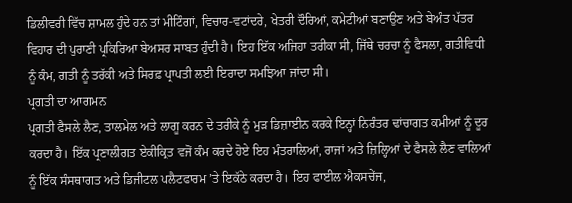ਡਿਲੀਵਰੀ ਵਿੱਚ ਸ਼ਾਮਲ ਹੁੰਦੇ ਹਨ ਤਾਂ ਮੀਟਿੰਗਾਂ, ਵਿਚਾਰ-ਵਟਾਂਦਰੇ, ਖੇਤਰੀ ਦੌਰਿਆਂ, ਕਮੇਟੀਆਂ ਬਣਾਉਣ ਅਤੇ ਬੇਅੰਤ ਪੱਤਰ ਵਿਹਾਰ ਦੀ ਪੁਰਾਣੀ ਪ੍ਰਕਿਰਿਆ ਬੇਅਸਰ ਸਾਬਤ ਹੁੰਦੀ ਹੈ। ਇਹ ਇੱਕ ਅਜਿਹਾ ਤਰੀਕਾ ਸੀ, ਜਿੱਥੇ ਚਰਚਾ ਨੂੰ ਫੈਸਲਾ, ਗਤੀਵਿਧੀ ਨੂੰ ਕੰਮ, ਗਤੀ ਨੂੰ ਤਰੱਕੀ ਅਤੇ ਸਿਰਫ਼ ਪ੍ਰਾਪਤੀ ਲਈ ਇਰਾਦਾ ਸਮਝਿਆ ਜਾਂਦਾ ਸੀ।
ਪ੍ਰਗਤੀ ਦਾ ਆਗਮਨ
ਪ੍ਰਗਤੀ ਫੈਸਲੇ ਲੈਣ, ਤਾਲਮੇਲ ਅਤੇ ਲਾਗੂ ਕਰਨ ਦੇ ਤਰੀਕੇ ਨੂੰ ਮੁੜ ਡਿਜ਼ਾਈਨ ਕਰਕੇ ਇਨ੍ਹਾਂ ਨਿਰੰਤਰ ਢਾਂਚਾਗਤ ਕਮੀਆਂ ਨੂੰ ਦੂਰ ਕਰਦਾ ਹੈ। ਇੱਕ ਪ੍ਰਣਾਲੀਗਤ ਏਕੀਕ੍ਰਿਤ ਵਜੋਂ ਕੰਮ ਕਰਦੇ ਹੋਏ ਇਹ ਮੰਤਰਾਲਿਆਂ, ਰਾਜਾਂ ਅਤੇ ਜ਼ਿਲ੍ਹਿਆਂ ਦੇ ਫੈਸਲੇ ਲੈਣ ਵਾਲਿਆਂ ਨੂੰ ਇੱਕ ਸੰਸਥਾਗਤ ਅਤੇ ਡਿਜੀਟਲ ਪਲੈਟਫਾਰਮ ’ਤੇ ਇਕੱਠੇ ਕਰਦਾ ਹੈ। ਇਹ ਫਾਈਲ ਐਕਸਚੇਂਜ,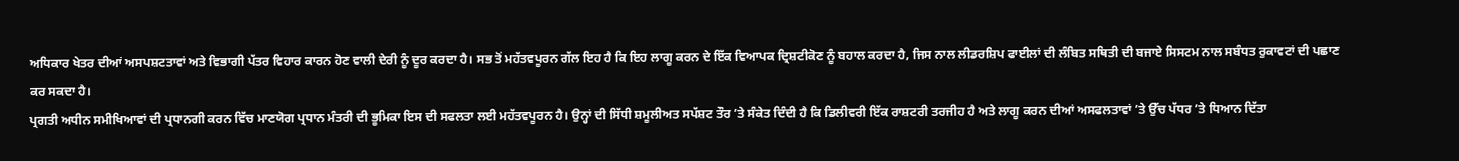ਅਧਿਕਾਰ ਖੇਤਰ ਦੀਆਂ ਅਸਪਸ਼ਟਤਾਵਾਂ ਅਤੇ ਵਿਭਾਗੀ ਪੱਤਰ ਵਿਹਾਰ ਕਾਰਨ ਹੋਣ ਵਾਲੀ ਦੇਰੀ ਨੂੰ ਦੂਰ ਕਰਦਾ ਹੈ। ਸਭ ਤੋਂ ਮਹੱਤਵਪੂਰਨ ਗੱਲ ਇਹ ਹੈ ਕਿ ਇਹ ਲਾਗੂ ਕਰਨ ਦੇ ਇੱਕ ਵਿਆਪਕ ਦ੍ਰਿਸ਼ਟੀਕੋਣ ਨੂੰ ਬਹਾਲ ਕਰਦਾ ਹੈ, ਜਿਸ ਨਾਲ ਲੀਡਰਸ਼ਿਪ ਫਾਈਲਾਂ ਦੀ ਲੰਬਿਤ ਸਥਿਤੀ ਦੀ ਬਜਾਏ ਸਿਸਟਮ ਨਾਲ ਸਬੰਧਤ ਰੁਕਾਵਟਾਂ ਦੀ ਪਛਾਣ ਕਰ ਸਕਦਾ ਹੈ।
ਪ੍ਰਗਤੀ ਅਧੀਨ ਸਮੀਖਿਆਵਾਂ ਦੀ ਪ੍ਰਧਾਨਗੀ ਕਰਨ ਵਿੱਚ ਮਾਣਯੋਗ ਪ੍ਰਧਾਨ ਮੰਤਰੀ ਦੀ ਭੂਮਿਕਾ ਇਸ ਦੀ ਸਫਲਤਾ ਲਈ ਮਹੱਤਵਪੂਰਨ ਹੈ। ਉਨ੍ਹਾਂ ਦੀ ਸਿੱਧੀ ਸ਼ਮੂਲੀਅਤ ਸਪੱਸ਼ਟ ਤੌਰ ’ਤੇ ਸੰਕੇਤ ਦਿੰਦੀ ਹੈ ਕਿ ਡਿਲੀਵਰੀ ਇੱਕ ਰਾਸ਼ਟਰੀ ਤਰਜੀਹ ਹੈ ਅਤੇ ਲਾਗੂ ਕਰਨ ਦੀਆਂ ਅਸਫਲਤਾਵਾਂ ’ਤੇ ਉੱਚ ਪੱਧਰ ’ਤੇ ਧਿਆਨ ਦਿੱਤਾ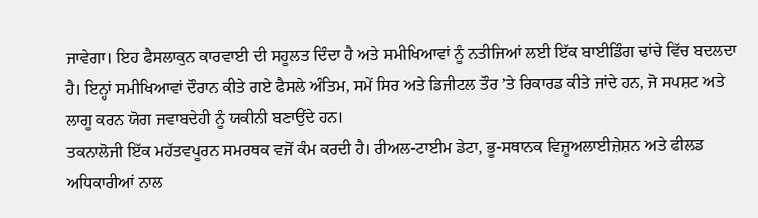ਜਾਵੇਗਾ। ਇਹ ਫੈਸਲਾਕੁਨ ਕਾਰਵਾਈ ਦੀ ਸਹੂਲਤ ਦਿੰਦਾ ਹੈ ਅਤੇ ਸਮੀਖਿਆਵਾਂ ਨੂੰ ਨਤੀਜਿਆਂ ਲਈ ਇੱਕ ਬਾਈਡਿੰਗ ਢਾਂਚੇ ਵਿੱਚ ਬਦਲਦਾ ਹੈ। ਇਨ੍ਹਾਂ ਸਮੀਖਿਆਵਾਂ ਦੌਰਾਨ ਕੀਤੇ ਗਏ ਫੈਸਲੇ ਅੰਤਿਮ, ਸਮੇਂ ਸਿਰ ਅਤੇ ਡਿਜੀਟਲ ਤੌਰ ’ਤੇ ਰਿਕਾਰਡ ਕੀਤੇ ਜਾਂਦੇ ਹਨ, ਜੋ ਸਪਸ਼ਟ ਅਤੇ ਲਾਗੂ ਕਰਨ ਯੋਗ ਜਵਾਬਦੇਹੀ ਨੂੰ ਯਕੀਨੀ ਬਣਾਉਂਦੇ ਹਨ।
ਤਕਨਾਲੋਜੀ ਇੱਕ ਮਹੱਤਵਪੂਰਨ ਸਮਰਥਕ ਵਜੋਂ ਕੰਮ ਕਰਦੀ ਹੈ। ਰੀਅਲ-ਟਾਈਮ ਡੇਟਾ, ਭੂ-ਸਥਾਨਕ ਵਿਜ਼ੂਅਲਾਈਜ਼ੇਸ਼ਨ ਅਤੇ ਫੀਲਡ ਅਧਿਕਾਰੀਆਂ ਨਾਲ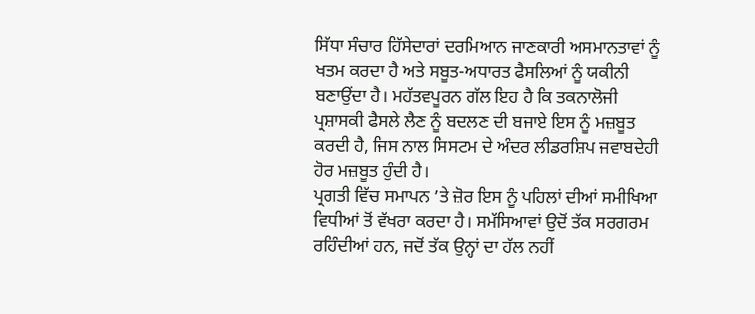ਸਿੱਧਾ ਸੰਚਾਰ ਹਿੱਸੇਦਾਰਾਂ ਦਰਮਿਆਨ ਜਾਣਕਾਰੀ ਅਸਮਾਨਤਾਵਾਂ ਨੂੰ ਖਤਮ ਕਰਦਾ ਹੈ ਅਤੇ ਸਬੂਤ-ਅਧਾਰਤ ਫੈਸਲਿਆਂ ਨੂੰ ਯਕੀਨੀ ਬਣਾਉਂਦਾ ਹੈ। ਮਹੱਤਵਪੂਰਨ ਗੱਲ ਇਹ ਹੈ ਕਿ ਤਕਨਾਲੋਜੀ ਪ੍ਰਸ਼ਾਸਕੀ ਫੈਸਲੇ ਲੈਣ ਨੂੰ ਬਦਲਣ ਦੀ ਬਜਾਏ ਇਸ ਨੂੰ ਮਜ਼ਬੂਤ ਕਰਦੀ ਹੈ, ਜਿਸ ਨਾਲ ਸਿਸਟਮ ਦੇ ਅੰਦਰ ਲੀਡਰਸ਼ਿਪ ਜਵਾਬਦੇਹੀ ਹੋਰ ਮਜ਼ਬੂਤ ਹੁੰਦੀ ਹੈ।
ਪ੍ਰਗਤੀ ਵਿੱਚ ਸਮਾਪਨ ’ਤੇ ਜ਼ੋਰ ਇਸ ਨੂੰ ਪਹਿਲਾਂ ਦੀਆਂ ਸਮੀਖਿਆ ਵਿਧੀਆਂ ਤੋਂ ਵੱਖਰਾ ਕਰਦਾ ਹੈ। ਸਮੱਸਿਆਵਾਂ ਉਦੋਂ ਤੱਕ ਸਰਗਰਮ ਰਹਿੰਦੀਆਂ ਹਨ, ਜਦੋਂ ਤੱਕ ਉਨ੍ਹਾਂ ਦਾ ਹੱਲ ਨਹੀਂ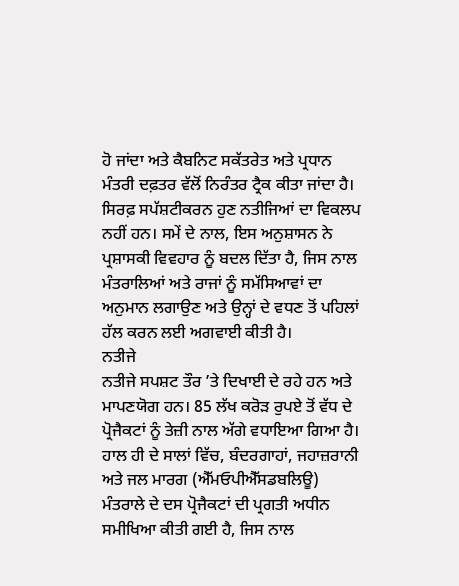ਹੋ ਜਾਂਦਾ ਅਤੇ ਕੈਬਨਿਟ ਸਕੱਤਰੇਤ ਅਤੇ ਪ੍ਰਧਾਨ ਮੰਤਰੀ ਦਫ਼ਤਰ ਵੱਲੋਂ ਨਿਰੰਤਰ ਟ੍ਰੈਕ ਕੀਤਾ ਜਾਂਦਾ ਹੈ। ਸਿਰਫ਼ ਸਪੱਸ਼ਟੀਕਰਨ ਹੁਣ ਨਤੀਜਿਆਂ ਦਾ ਵਿਕਲਪ ਨਹੀਂ ਹਨ। ਸਮੇਂ ਦੇ ਨਾਲ, ਇਸ ਅਨੁਸ਼ਾਸਨ ਨੇ ਪ੍ਰਸ਼ਾਸਕੀ ਵਿਵਹਾਰ ਨੂੰ ਬਦਲ ਦਿੱਤਾ ਹੈ, ਜਿਸ ਨਾਲ ਮੰਤਰਾਲਿਆਂ ਅਤੇ ਰਾਜਾਂ ਨੂੰ ਸਮੱਸਿਆਵਾਂ ਦਾ ਅਨੁਮਾਨ ਲਗਾਉਣ ਅਤੇ ਉਨ੍ਹਾਂ ਦੇ ਵਧਣ ਤੋਂ ਪਹਿਲਾਂ ਹੱਲ ਕਰਨ ਲਈ ਅਗਵਾਈ ਕੀਤੀ ਹੈ।
ਨਤੀਜੇ
ਨਤੀਜੇ ਸਪਸ਼ਟ ਤੌਰ ’ਤੇ ਦਿਖਾਈ ਦੇ ਰਹੇ ਹਨ ਅਤੇ ਮਾਪਣਯੋਗ ਹਨ। 85 ਲੱਖ ਕਰੋੜ ਰੁਪਏ ਤੋਂ ਵੱਧ ਦੇ ਪ੍ਰੋਜੈਕਟਾਂ ਨੂੰ ਤੇਜ਼ੀ ਨਾਲ ਅੱਗੇ ਵਧਾਇਆ ਗਿਆ ਹੈ। ਹਾਲ ਹੀ ਦੇ ਸਾਲਾਂ ਵਿੱਚ, ਬੰਦਰਗਾਹਾਂ, ਜਹਾਜ਼ਰਾਨੀ ਅਤੇ ਜਲ ਮਾਰਗ (ਐੱਮਓਪੀਐੱਸਡਬਲਿਊ) ਮੰਤਰਾਲੇ ਦੇ ਦਸ ਪ੍ਰੋਜੈਕਟਾਂ ਦੀ ਪ੍ਰਗਤੀ ਅਧੀਨ ਸਮੀਖਿਆ ਕੀਤੀ ਗਈ ਹੈ, ਜਿਸ ਨਾਲ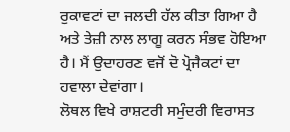ਰੁਕਾਵਟਾਂ ਦਾ ਜਲਦੀ ਹੱਲ ਕੀਤਾ ਗਿਆ ਹੈ ਅਤੇ ਤੇਜ਼ੀ ਨਾਲ ਲਾਗੂ ਕਰਨ ਸੰਭਵ ਹੋਇਆ ਹੈ। ਮੈਂ ਉਦਾਹਰਣ ਵਜੋਂ ਦੋ ਪ੍ਰੋਜੈਕਟਾਂ ਦਾ ਹਵਾਲਾ ਦੇਵਾਂਗਾ।
ਲੋਥਲ ਵਿਖੇ ਰਾਸ਼ਟਰੀ ਸਮੁੰਦਰੀ ਵਿਰਾਸਤ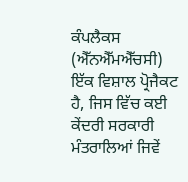ਕੰਪਲੈਕਸ (ਐੱਨਐੱਮਐੱਚਸੀ) ਇੱਕ ਵਿਸ਼ਾਲ ਪ੍ਰੋਜੈਕਟ ਹੈ, ਜਿਸ ਵਿੱਚ ਕਈ ਕੇਂਦਰੀ ਸਰਕਾਰੀ ਮੰਤਰਾਲਿਆਂ ਜਿਵੇਂ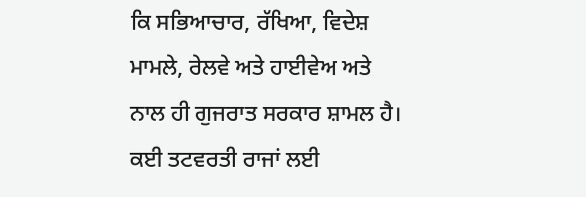ਕਿ ਸਭਿਆਚਾਰ, ਰੱਖਿਆ, ਵਿਦੇਸ਼ ਮਾਮਲੇ, ਰੇਲਵੇ ਅਤੇ ਹਾਈਵੇਅ ਅਤੇ ਨਾਲ ਹੀ ਗੁਜਰਾਤ ਸਰਕਾਰ ਸ਼ਾਮਲ ਹੈ। ਕਈ ਤਟਵਰਤੀ ਰਾਜਾਂ ਲਈ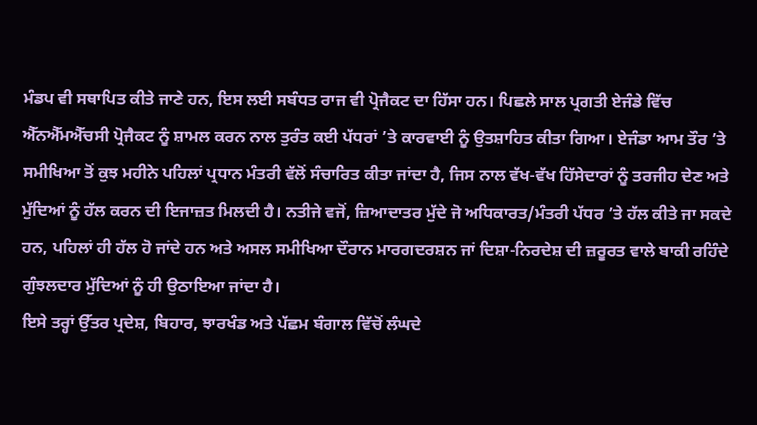ਮੰਡਪ ਵੀ ਸਥਾਪਿਤ ਕੀਤੇ ਜਾਣੇ ਹਨ, ਇਸ ਲਈ ਸਬੰਧਤ ਰਾਜ ਵੀ ਪ੍ਰੋਜੈਕਟ ਦਾ ਹਿੱਸਾ ਹਨ। ਪਿਛਲੇ ਸਾਲ ਪ੍ਰਗਤੀ ਏਜੰਡੇ ਵਿੱਚ ਐੱਨਐੱਮਐੱਚਸੀ ਪ੍ਰੋਜੈਕਟ ਨੂੰ ਸ਼ਾਮਲ ਕਰਨ ਨਾਲ ਤੁਰੰਤ ਕਈ ਪੱਧਰਾਂ ’ਤੇ ਕਾਰਵਾਈ ਨੂੰ ਉਤਸ਼ਾਹਿਤ ਕੀਤਾ ਗਿਆ। ਏਜੰਡਾ ਆਮ ਤੌਰ ’ਤੇ ਸਮੀਖਿਆ ਤੋਂ ਕੁਝ ਮਹੀਨੇ ਪਹਿਲਾਂ ਪ੍ਰਧਾਨ ਮੰਤਰੀ ਵੱਲੋਂ ਸੰਚਾਰਿਤ ਕੀਤਾ ਜਾਂਦਾ ਹੈ, ਜਿਸ ਨਾਲ ਵੱਖ-ਵੱਖ ਹਿੱਸੇਦਾਰਾਂ ਨੂੰ ਤਰਜੀਹ ਦੇਣ ਅਤੇ ਮੁੱਦਿਆਂ ਨੂੰ ਹੱਲ ਕਰਨ ਦੀ ਇਜਾਜ਼ਤ ਮਿਲਦੀ ਹੈ। ਨਤੀਜੇ ਵਜੋਂ, ਜ਼ਿਆਦਾਤਰ ਮੁੱਦੇ ਜੋ ਅਧਿਕਾਰਤ/ਮੰਤਰੀ ਪੱਧਰ ’ਤੇ ਹੱਲ ਕੀਤੇ ਜਾ ਸਕਦੇ ਹਨ, ਪਹਿਲਾਂ ਹੀ ਹੱਲ ਹੋ ਜਾਂਦੇ ਹਨ ਅਤੇ ਅਸਲ ਸਮੀਖਿਆ ਦੌਰਾਨ ਮਾਰਗਦਰਸ਼ਨ ਜਾਂ ਦਿਸ਼ਾ-ਨਿਰਦੇਸ਼ ਦੀ ਜ਼ਰੂਰਤ ਵਾਲੇ ਬਾਕੀ ਰਹਿੰਦੇ ਗੁੰਝਲਦਾਰ ਮੁੱਦਿਆਂ ਨੂੰ ਹੀ ਉਠਾਇਆ ਜਾਂਦਾ ਹੈ।
ਇਸੇ ਤਰ੍ਹਾਂ ਉੱਤਰ ਪ੍ਰਦੇਸ਼, ਬਿਹਾਰ, ਝਾਰਖੰਡ ਅਤੇ ਪੱਛਮ ਬੰਗਾਲ ਵਿੱਚੋਂ ਲੰਘਦੇ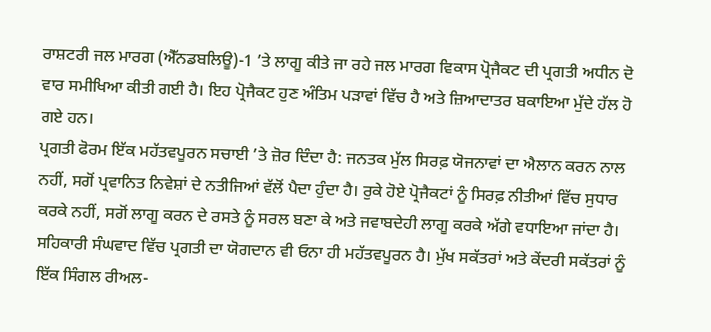ਰਾਸ਼ਟਰੀ ਜਲ ਮਾਰਗ (ਐੱਨਡਬਲਿਊ)-1 ’ਤੇ ਲਾਗੂ ਕੀਤੇ ਜਾ ਰਹੇ ਜਲ ਮਾਰਗ ਵਿਕਾਸ ਪ੍ਰੋਜੈਕਟ ਦੀ ਪ੍ਰਗਤੀ ਅਧੀਨ ਦੋ ਵਾਰ ਸਮੀਖਿਆ ਕੀਤੀ ਗਈ ਹੈ। ਇਹ ਪ੍ਰੋਜੈਕਟ ਹੁਣ ਅੰਤਿਮ ਪੜਾਵਾਂ ਵਿੱਚ ਹੈ ਅਤੇ ਜ਼ਿਆਦਾਤਰ ਬਕਾਇਆ ਮੁੱਦੇ ਹੱਲ ਹੋ ਗਏ ਹਨ।
ਪ੍ਰਗਤੀ ਫੋਰਮ ਇੱਕ ਮਹੱਤਵਪੂਰਨ ਸਚਾਈ ’ਤੇ ਜ਼ੋਰ ਦਿੰਦਾ ਹੈ: ਜਨਤਕ ਮੁੱਲ ਸਿਰਫ਼ ਯੋਜਨਾਵਾਂ ਦਾ ਐਲਾਨ ਕਰਨ ਨਾਲ ਨਹੀਂ, ਸਗੋਂ ਪ੍ਰਵਾਨਿਤ ਨਿਵੇਸ਼ਾਂ ਦੇ ਨਤੀਜਿਆਂ ਵੱਲੋਂ ਪੈਦਾ ਹੁੰਦਾ ਹੈ। ਰੁਕੇ ਹੋਏ ਪ੍ਰੋਜੈਕਟਾਂ ਨੂੰ ਸਿਰਫ਼ ਨੀਤੀਆਂ ਵਿੱਚ ਸੁਧਾਰ ਕਰਕੇ ਨਹੀਂ, ਸਗੋਂ ਲਾਗੂ ਕਰਨ ਦੇ ਰਸਤੇ ਨੂੰ ਸਰਲ ਬਣਾ ਕੇ ਅਤੇ ਜਵਾਬਦੇਹੀ ਲਾਗੂ ਕਰਕੇ ਅੱਗੇ ਵਧਾਇਆ ਜਾਂਦਾ ਹੈ। ਸਹਿਕਾਰੀ ਸੰਘਵਾਦ ਵਿੱਚ ਪ੍ਰਗਤੀ ਦਾ ਯੋਗਦਾਨ ਵੀ ਓਨਾ ਹੀ ਮਹੱਤਵਪੂਰਨ ਹੈ। ਮੁੱਖ ਸਕੱਤਰਾਂ ਅਤੇ ਕੇਂਦਰੀ ਸਕੱਤਰਾਂ ਨੂੰ ਇੱਕ ਸਿੰਗਲ ਰੀਅਲ-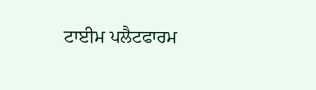ਟਾਈਮ ਪਲੈਟਫਾਰਮ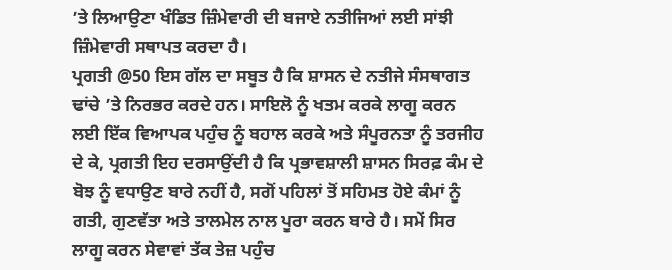’ਤੇ ਲਿਆਉਣਾ ਖੰਡਿਤ ਜ਼ਿੰਮੇਵਾਰੀ ਦੀ ਬਜਾਏ ਨਤੀਜਿਆਂ ਲਈ ਸਾਂਝੀ ਜ਼ਿੰਮੇਵਾਰੀ ਸਥਾਪਤ ਕਰਦਾ ਹੈ।
ਪ੍ਰਗਤੀ @50 ਇਸ ਗੱਲ ਦਾ ਸਬੂਤ ਹੈ ਕਿ ਸ਼ਾਸਨ ਦੇ ਨਤੀਜੇ ਸੰਸਥਾਗਤ ਢਾਂਚੇ ’ਤੇ ਨਿਰਭਰ ਕਰਦੇ ਹਨ। ਸਾਇਲੋ ਨੂੰ ਖਤਮ ਕਰਕੇ ਲਾਗੂ ਕਰਨ ਲਈ ਇੱਕ ਵਿਆਪਕ ਪਹੁੰਚ ਨੂੰ ਬਹਾਲ ਕਰਕੇ ਅਤੇ ਸੰਪੂਰਨਤਾ ਨੂੰ ਤਰਜੀਹ ਦੇ ਕੇ, ਪ੍ਰਗਤੀ ਇਹ ਦਰਸਾਉਂਦੀ ਹੈ ਕਿ ਪ੍ਰਭਾਵਸ਼ਾਲੀ ਸ਼ਾਸਨ ਸਿਰਫ਼ ਕੰਮ ਦੇ ਬੋਝ ਨੂੰ ਵਧਾਉਣ ਬਾਰੇ ਨਹੀਂ ਹੈ, ਸਗੋਂ ਪਹਿਲਾਂ ਤੋਂ ਸਹਿਮਤ ਹੋਏ ਕੰਮਾਂ ਨੂੰ ਗਤੀ, ਗੁਣਵੱਤਾ ਅਤੇ ਤਾਲਮੇਲ ਨਾਲ ਪੂਰਾ ਕਰਨ ਬਾਰੇ ਹੈ। ਸਮੇਂ ਸਿਰ ਲਾਗੂ ਕਰਨ ਸੇਵਾਵਾਂ ਤੱਕ ਤੇਜ਼ ਪਹੁੰਚ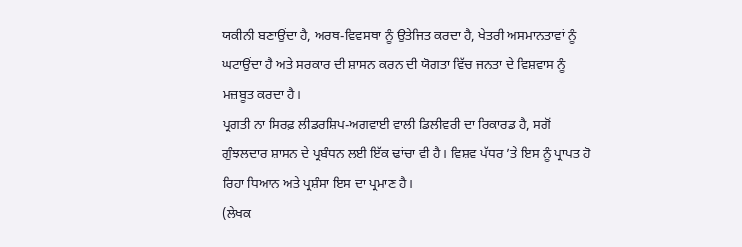ਯਕੀਨੀ ਬਣਾਉਂਦਾ ਹੈ, ਅਰਥ-ਵਿਵਸਥਾ ਨੂੰ ਉਤੇਜਿਤ ਕਰਦਾ ਹੈ, ਖੇਤਰੀ ਅਸਮਾਨਤਾਵਾਂ ਨੂੰ ਘਟਾਉਂਦਾ ਹੈ ਅਤੇ ਸਰਕਾਰ ਦੀ ਸ਼ਾਸਨ ਕਰਨ ਦੀ ਯੋਗਤਾ ਵਿੱਚ ਜਨਤਾ ਦੇ ਵਿਸ਼ਵਾਸ ਨੂੰ ਮਜ਼ਬੂਤ ਕਰਦਾ ਹੈ।
ਪ੍ਰਗਤੀ ਨਾ ਸਿਰਫ਼ ਲੀਡਰਸ਼ਿਪ-ਅਗਵਾਈ ਵਾਲੀ ਡਿਲੀਵਰੀ ਦਾ ਰਿਕਾਰਡ ਹੈ, ਸਗੋਂ ਗੁੰਝਲਦਾਰ ਸ਼ਾਸਨ ਦੇ ਪ੍ਰਬੰਧਨ ਲਈ ਇੱਕ ਢਾਂਚਾ ਵੀ ਹੈ। ਵਿਸ਼ਵ ਪੱਧਰ ’ਤੇ ਇਸ ਨੂੰ ਪ੍ਰਾਪਤ ਹੋ ਰਿਹਾ ਧਿਆਨ ਅਤੇ ਪ੍ਰਸ਼ੰਸਾ ਇਸ ਦਾ ਪ੍ਰਮਾਣ ਹੈ।
(ਲੇਖਕ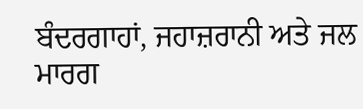ਬੰਦਰਗਾਹਾਂ, ਜਹਾਜ਼ਰਾਨੀ ਅਤੇ ਜਲ ਮਾਰਗ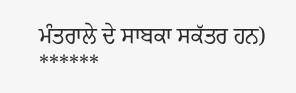ਮੰਤਰਾਲੇ ਦੇ ਸਾਬਕਾ ਸਕੱਤਰ ਹਨ)
******